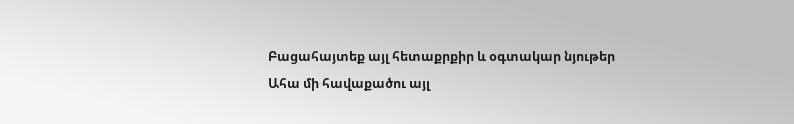Բացահայտեք այլ հետաքրքիր և օգտակար նյութեր
Ահա մի հավաքածու այլ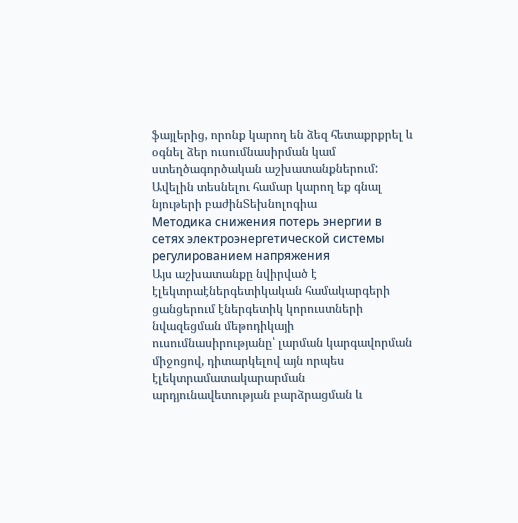ֆայլերից, որոնք կարող են ձեզ հետաքրքրել և օգնել ձեր ուսումնասիրման կամ ստեղծագործական աշխատանքներում: Ավելին տեսնելու համար կարող եք գնալ նյութերի բաժինՏեխնոլոգիա
Методика снижения потерь энергии в сетях электроэнергетической системы регулированием напряжения
Այս աշխատանքը նվիրված է էլեկտրաէներգետիկական համակարգերի ցանցերում էներգետիկ կորուստների նվազեցման մեթոդիկայի ուսումնասիրությանը՝ լարման կարգավորման միջոցով, դիտարկելով այն որպես էլեկտրամատակարարման արդյունավետության բարձրացման և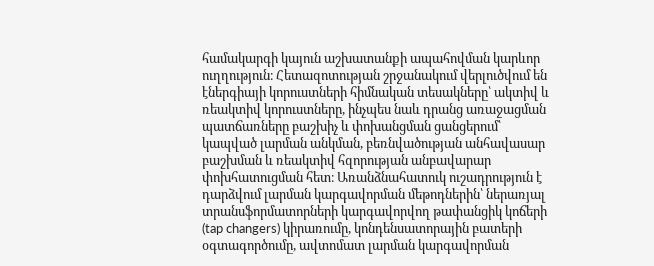համակարգի կայուն աշխատանքի ապահովման կարևոր ուղղություն։ Հետազոտության շրջանակում վերլուծվում են էներգիայի կորուստների հիմնական տեսակները՝ ակտիվ և ռեակտիվ կորուստները, ինչպես նաև դրանց առաջացման պատճառները բաշխիչ և փոխանցման ցանցերում՝ կապված լարման անկման, բեռնվածության անհավասար բաշխման և ռեակտիվ հզորության անբավարար փոխհատուցման հետ։ Առանձնահատուկ ուշադրություն է դարձվում լարման կարգավորման մեթոդներին՝ ներառյալ տրանսֆորմատորների կարգավորվող թափանցիկ կոճերի (tap changers) կիրառումը, կոնդենսատորային բատերի օգտագործումը, ավտոմատ լարման կարգավորման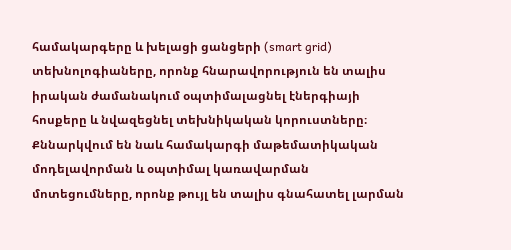համակարգերը և խելացի ցանցերի (smart grid) տեխնոլոգիաները, որոնք հնարավորություն են տալիս իրական ժամանակում օպտիմալացնել էներգիայի հոսքերը և նվազեցնել տեխնիկական կորուստները։ Քննարկվում են նաև համակարգի մաթեմատիկական մոդելավորման և օպտիմալ կառավարման մոտեցումները, որոնք թույլ են տալիս գնահատել լարման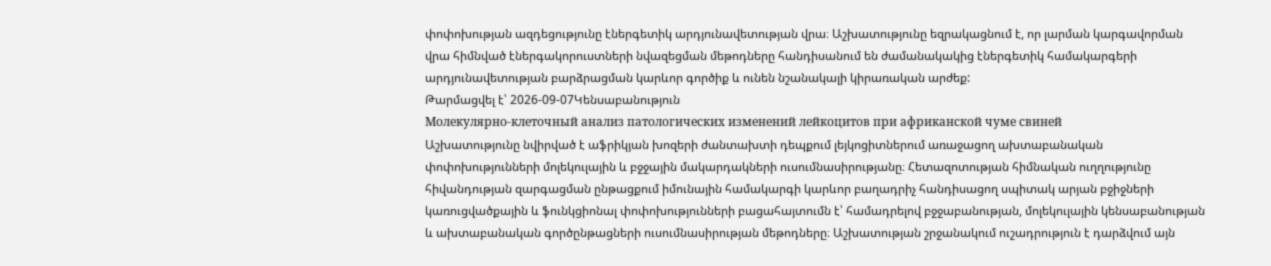փոփոխության ազդեցությունը էներգետիկ արդյունավետության վրա։ Աշխատությունը եզրակացնում է, որ լարման կարգավորման վրա հիմնված էներգակորուստների նվազեցման մեթոդները հանդիսանում են ժամանակակից էներգետիկ համակարգերի արդյունավետության բարձրացման կարևոր գործիք և ունեն նշանակալի կիրառական արժեք:
Թարմացվել է՝ 2026-09-07Կենսաբանություն
Молекулярно-клеточный анализ патологических изменений лейкоцитов при африканской чуме свиней
Աշխատությունը նվիրված է աֆրիկյան խոզերի ժանտախտի դեպքում լեյկոցիտներում առաջացող ախտաբանական փոփոխությունների մոլեկուլային և բջջային մակարդակների ուսումնասիրությանը։ Հետազոտության հիմնական ուղղությունը հիվանդության զարգացման ընթացքում իմունային համակարգի կարևոր բաղադրիչ հանդիսացող սպիտակ արյան բջիջների կառուցվածքային և ֆունկցիոնալ փոփոխությունների բացահայտումն է՝ համադրելով բջջաբանության, մոլեկուլային կենսաբանության և ախտաբանական գործընթացների ուսումնասիրության մեթոդները։ Աշխատության շրջանակում ուշադրություն է դարձվում այն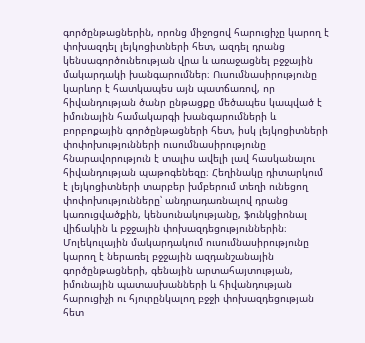գործընթացներին, որոնց միջոցով հարուցիչը կարող է փոխազդել լեյկոցիտների հետ, ազդել դրանց կենսագործունեության վրա և առաջացնել բջջային մակարդակի խանգարումներ։ Ուսումնասիրությունը կարևոր է հատկապես այն պատճառով, որ հիվանդության ծանր ընթացքը մեծապես կապված է իմունային համակարգի խանգարումների և բորբոքային գործընթացների հետ, իսկ լեյկոցիտների փոփոխությունների ուսումնասիրությունը հնարավորություն է տալիս ավելի լավ հասկանալու հիվանդության պաթոգենեզը։ Հեղինակը դիտարկում է լեյկոցիտների տարբեր խմբերում տեղի ունեցող փոփոխությունները՝ անդրադառնալով դրանց կառուցվածքին, կենսունակությանը, ֆունկցիոնալ վիճակին և բջջային փոխազդեցություններին։ Մոլեկուլային մակարդակում ուսումնասիրությունը կարող է ներառել բջջային ազդանշանային գործընթացների, գենային արտահայտության, իմունային պատասխանների և հիվանդության հարուցիչի ու հյուրընկալող բջջի փոխազդեցության հետ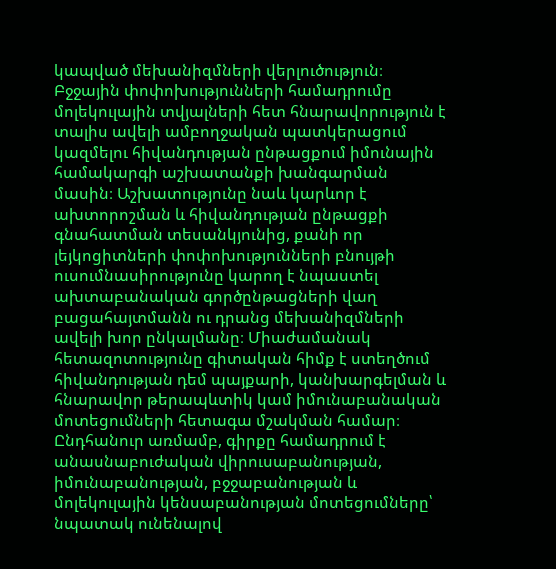կապված մեխանիզմների վերլուծություն։ Բջջային փոփոխությունների համադրումը մոլեկուլային տվյալների հետ հնարավորություն է տալիս ավելի ամբողջական պատկերացում կազմելու հիվանդության ընթացքում իմունային համակարգի աշխատանքի խանգարման մասին։ Աշխատությունը նաև կարևոր է ախտորոշման և հիվանդության ընթացքի գնահատման տեսանկյունից, քանի որ լեյկոցիտների փոփոխությունների բնույթի ուսումնասիրությունը կարող է նպաստել ախտաբանական գործընթացների վաղ բացահայտմանն ու դրանց մեխանիզմների ավելի խոր ընկալմանը։ Միաժամանակ հետազոտությունը գիտական հիմք է ստեղծում հիվանդության դեմ պայքարի, կանխարգելման և հնարավոր թերապևտիկ կամ իմունաբանական մոտեցումների հետագա մշակման համար։ Ընդհանուր առմամբ, գիրքը համադրում է անասնաբուժական վիրուսաբանության, իմունաբանության, բջջաբանության և մոլեկուլային կենսաբանության մոտեցումները՝ նպատակ ունենալով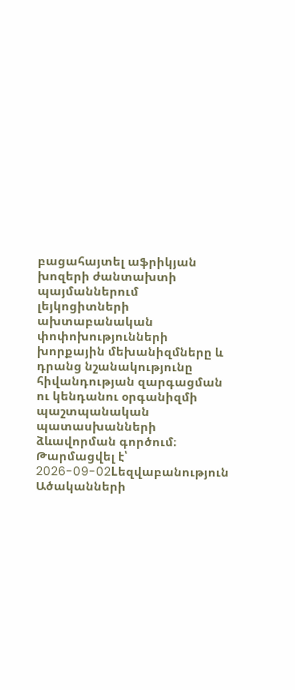բացահայտել աֆրիկյան խոզերի ժանտախտի պայմաններում լեյկոցիտների ախտաբանական փոփոխությունների խորքային մեխանիզմները և դրանց նշանակությունը հիվանդության զարգացման ու կենդանու օրգանիզմի պաշտպանական պատասխանների ձևավորման գործում։
Թարմացվել է՝ 2026-09-02Lեզվաբանություն
Ածականների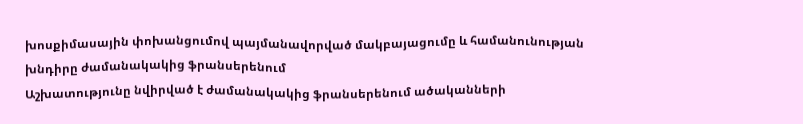խոսքիմասային փոխանցումով պայմանավորված մակբայացումը և համանունության խնդիրը ժամանակակից ֆրանսերենում
Աշխատությունը նվիրված է ժամանակակից ֆրանսերենում ածականների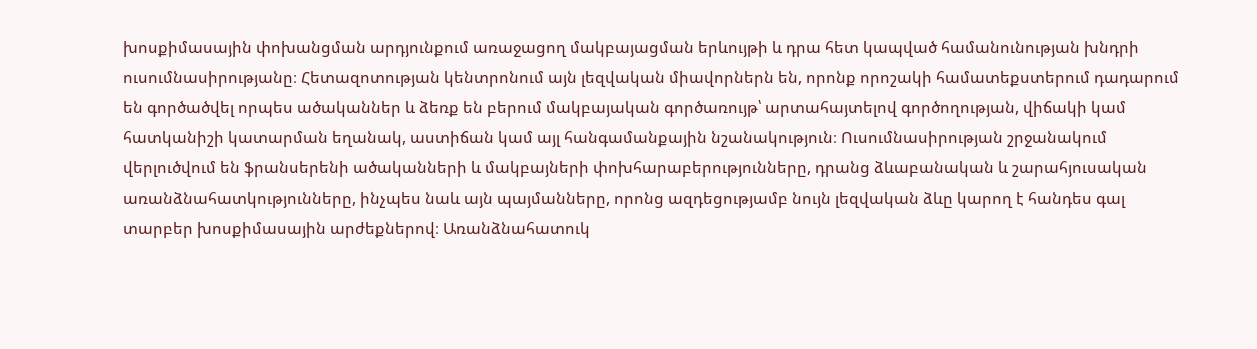խոսքիմասային փոխանցման արդյունքում առաջացող մակբայացման երևույթի և դրա հետ կապված համանունության խնդրի ուսումնասիրությանը։ Հետազոտության կենտրոնում այն լեզվական միավորներն են, որոնք որոշակի համատեքստերում դադարում են գործածվել որպես ածականներ և ձեռք են բերում մակբայական գործառույթ՝ արտահայտելով գործողության, վիճակի կամ հատկանիշի կատարման եղանակ, աստիճան կամ այլ հանգամանքային նշանակություն։ Ուսումնասիրության շրջանակում վերլուծվում են ֆրանսերենի ածականների և մակբայների փոխհարաբերությունները, դրանց ձևաբանական և շարահյուսական առանձնահատկությունները, ինչպես նաև այն պայմանները, որոնց ազդեցությամբ նույն լեզվական ձևը կարող է հանդես գալ տարբեր խոսքիմասային արժեքներով։ Առանձնահատուկ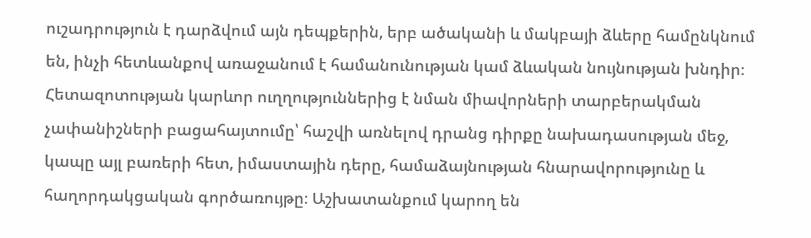ուշադրություն է դարձվում այն դեպքերին, երբ ածականի և մակբայի ձևերը համընկնում են, ինչի հետևանքով առաջանում է համանունության կամ ձևական նույնության խնդիր։ Հետազոտության կարևոր ուղղություններից է նման միավորների տարբերակման չափանիշների բացահայտումը՝ հաշվի առնելով դրանց դիրքը նախադասության մեջ, կապը այլ բառերի հետ, իմաստային դերը, համաձայնության հնարավորությունը և հաղորդակցական գործառույթը։ Աշխատանքում կարող են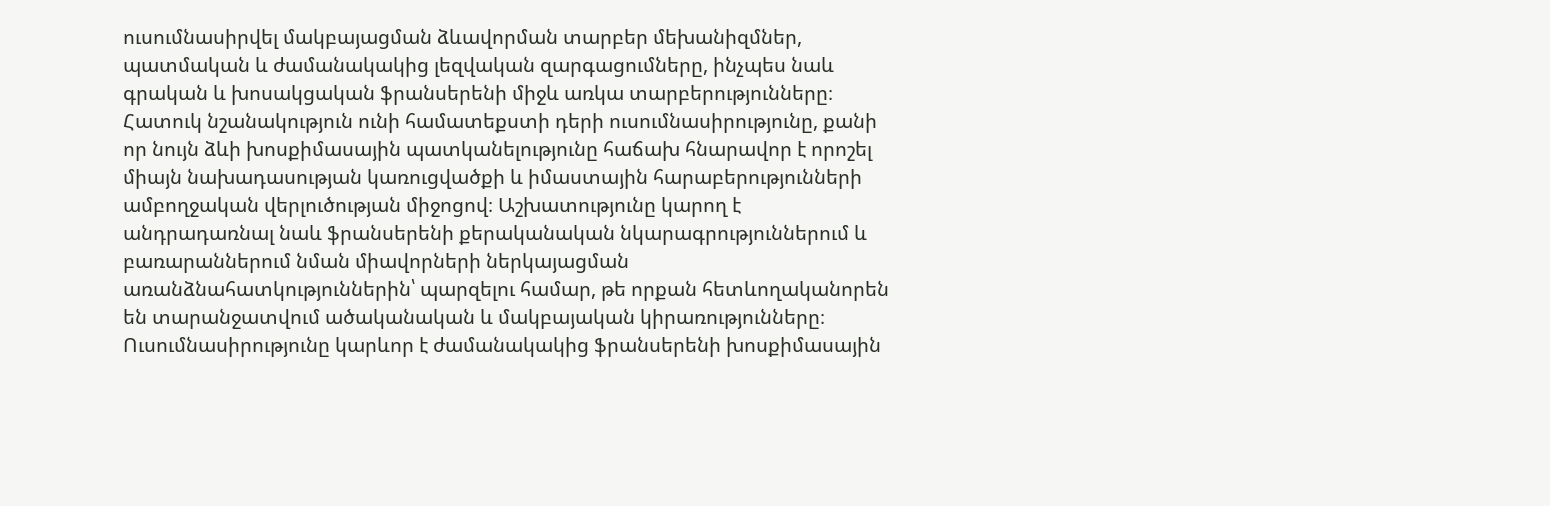ուսումնասիրվել մակբայացման ձևավորման տարբեր մեխանիզմներ, պատմական և ժամանակակից լեզվական զարգացումները, ինչպես նաև գրական և խոսակցական ֆրանսերենի միջև առկա տարբերությունները։ Հատուկ նշանակություն ունի համատեքստի դերի ուսումնասիրությունը, քանի որ նույն ձևի խոսքիմասային պատկանելությունը հաճախ հնարավոր է որոշել միայն նախադասության կառուցվածքի և իմաստային հարաբերությունների ամբողջական վերլուծության միջոցով։ Աշխատությունը կարող է անդրադառնալ նաև ֆրանսերենի քերականական նկարագրություններում և բառարաններում նման միավորների ներկայացման առանձնահատկություններին՝ պարզելու համար, թե որքան հետևողականորեն են տարանջատվում ածականական և մակբայական կիրառությունները։ Ուսումնասիրությունը կարևոր է ժամանակակից ֆրանսերենի խոսքիմասային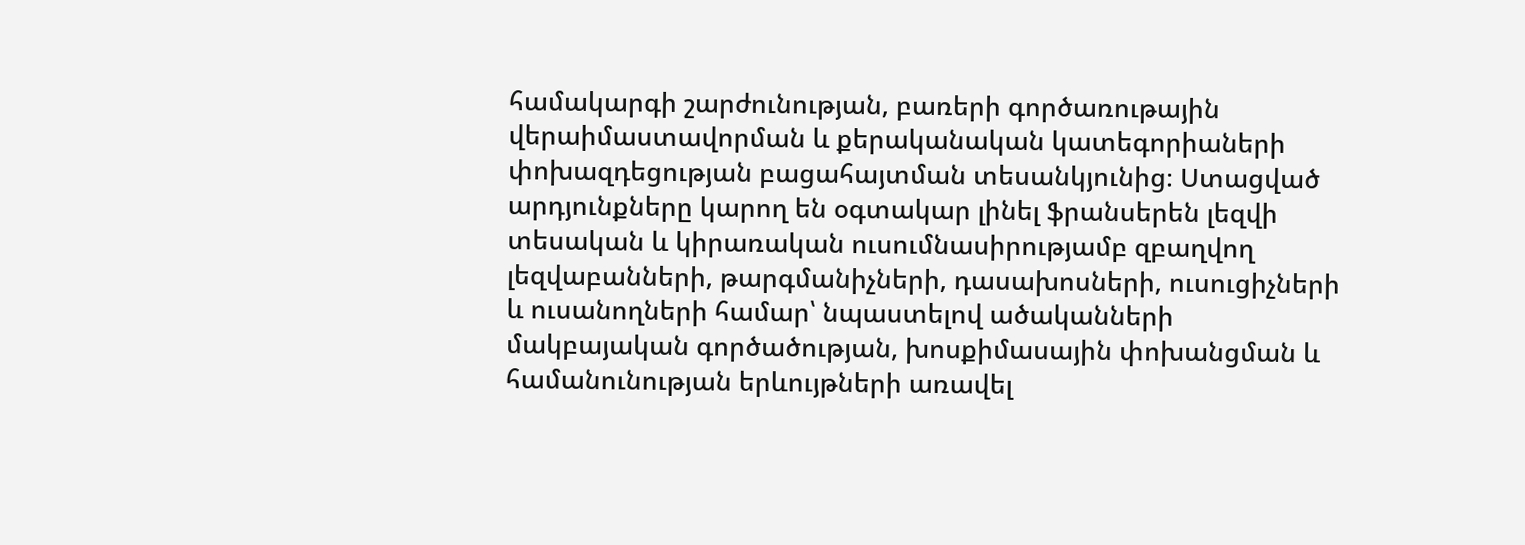համակարգի շարժունության, բառերի գործառութային վերաիմաստավորման և քերականական կատեգորիաների փոխազդեցության բացահայտման տեսանկյունից։ Ստացված արդյունքները կարող են օգտակար լինել ֆրանսերեն լեզվի տեսական և կիրառական ուսումնասիրությամբ զբաղվող լեզվաբանների, թարգմանիչների, դասախոսների, ուսուցիչների և ուսանողների համար՝ նպաստելով ածականների մակբայական գործածության, խոսքիմասային փոխանցման և համանունության երևույթների առավել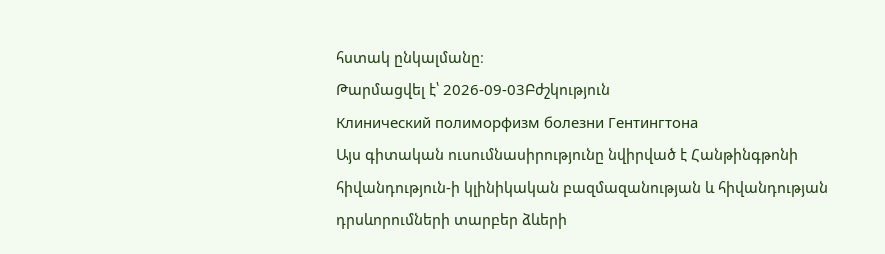հստակ ընկալմանը։
Թարմացվել է՝ 2026-09-03Բժշկություն
Клинический полиморфизм болезни Гентингтона
Այս գիտական ուսումնասիրությունը նվիրված է Հանթինգթոնի հիվանդություն-ի կլինիկական բազմազանության և հիվանդության դրսևորումների տարբեր ձևերի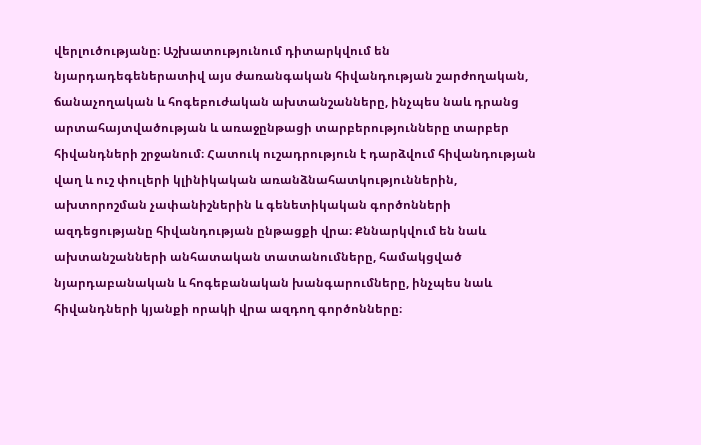վերլուծությանը։ Աշխատությունում դիտարկվում են նյարդադեգեներատիվ այս ժառանգական հիվանդության շարժողական, ճանաչողական և հոգեբուժական ախտանշանները, ինչպես նաև դրանց արտահայտվածության և առաջընթացի տարբերությունները տարբեր հիվանդների շրջանում։ Հատուկ ուշադրություն է դարձվում հիվանդության վաղ և ուշ փուլերի կլինիկական առանձնահատկություններին, ախտորոշման չափանիշներին և գենետիկական գործոնների ազդեցությանը հիվանդության ընթացքի վրա։ Քննարկվում են նաև ախտանշանների անհատական տատանումները, համակցված նյարդաբանական և հոգեբանական խանգարումները, ինչպես նաև հիվանդների կյանքի որակի վրա ազդող գործոնները։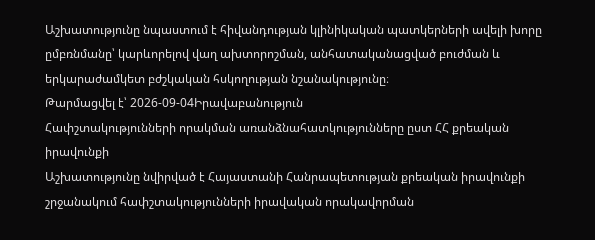Աշխատությունը նպաստում է հիվանդության կլինիկական պատկերների ավելի խորը ըմբռնմանը՝ կարևորելով վաղ ախտորոշման, անհատականացված բուժման և երկարաժամկետ բժշկական հսկողության նշանակությունը։
Թարմացվել է՝ 2026-09-04Իրավաբանություն
Հափշտակությունների որակման առանձնահատկությունները ըստ ՀՀ քրեական իրավունքի
Աշխատությունը նվիրված է Հայաստանի Հանրապետության քրեական իրավունքի շրջանակում հափշտակությունների իրավական որակավորման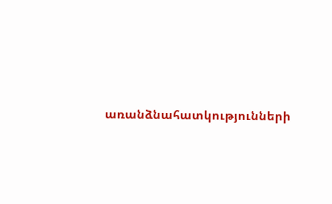առանձնահատկությունների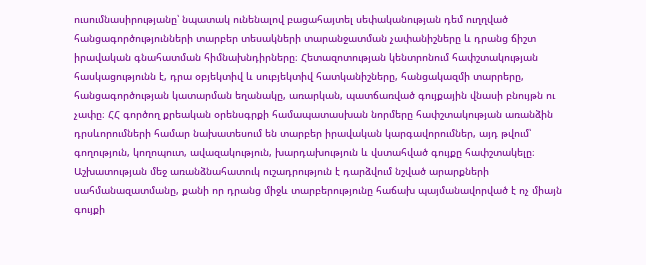ուսումնասիրությանը՝ նպատակ ունենալով բացահայտել սեփականության դեմ ուղղված հանցագործությունների տարբեր տեսակների տարանջատման չափանիշները և դրանց ճիշտ իրավական գնահատման հիմնախնդիրները։ Հետազոտության կենտրոնում հափշտակության հասկացությունն է, դրա օբյեկտիվ և սուբյեկտիվ հատկանիշները, հանցակազմի տարրերը, հանցագործության կատարման եղանակը, առարկան, պատճառված գույքային վնասի բնույթն ու չափը։ ՀՀ գործող քրեական օրենսգրքի համապատասխան նորմերը հափշտակության առանձին դրսևորումների համար նախատեսում են տարբեր իրավական կարգավորումներ, այդ թվում՝ գողություն, կողոպուտ, ավազակություն, խարդախություն և վստահված գույքը հափշտակելը։ Աշխատության մեջ առանձնահատուկ ուշադրություն է դարձվում նշված արարքների սահմանազատմանը, քանի որ դրանց միջև տարբերությունը հաճախ պայմանավորված է ոչ միայն գույքի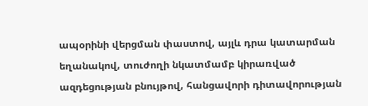ապօրինի վերցման փաստով, այլև դրա կատարման եղանակով, տուժողի նկատմամբ կիրառված ազդեցության բնույթով, հանցավորի դիտավորության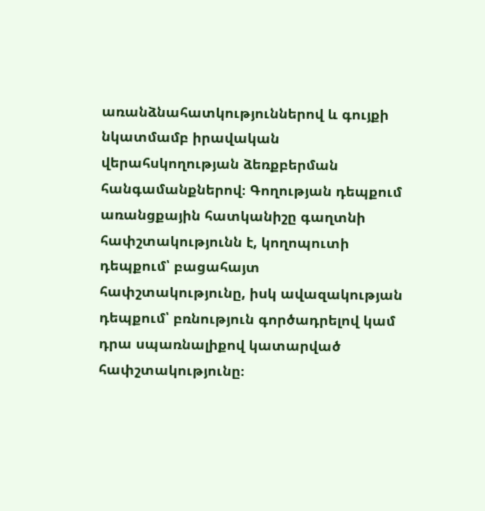առանձնահատկություններով և գույքի նկատմամբ իրավական վերահսկողության ձեռքբերման հանգամանքներով։ Գողության դեպքում առանցքային հատկանիշը գաղտնի հափշտակությունն է, կողոպուտի դեպքում՝ բացահայտ հափշտակությունը, իսկ ավազակության դեպքում՝ բռնություն գործադրելով կամ դրա սպառնալիքով կատարված հափշտակությունը։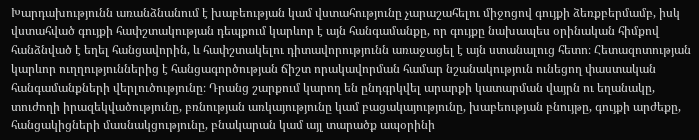Խարդախությունն առանձնանում է խաբեության կամ վստահությունը չարաշահելու միջոցով գույքի ձեռքբերմամբ, իսկ վստահված գույքի հափշտակության դեպքում կարևոր է այն հանգամանքը, որ գույքը նախապես օրինական հիմքով հանձնված է եղել հանցավորին, և հափշտակելու դիտավորությունն առաջացել է այն ստանալուց հետո։ Հետազոտության կարևոր ուղղություններից է հանցագործության ճիշտ որակավորման համար նշանակություն ունեցող փաստական հանգամանքների վերլուծությունը։ Դրանց շարքում կարող են ընդգրկվել արարքի կատարման վայրն ու եղանակը, տուժողի իրազեկվածությունը, բռնության առկայությունը կամ բացակայությունը, խաբեության բնույթը, գույքի արժեքը, հանցակիցների մասնակցությունը, բնակարան կամ այլ տարածք ապօրինի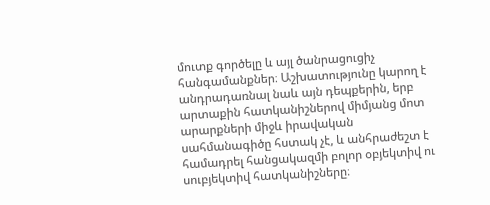մուտք գործելը և այլ ծանրացուցիչ հանգամանքներ։ Աշխատությունը կարող է անդրադառնալ նաև այն դեպքերին, երբ արտաքին հատկանիշներով միմյանց մոտ արարքների միջև իրավական սահմանագիծը հստակ չէ, և անհրաժեշտ է համադրել հանցակազմի բոլոր օբյեկտիվ ու սուբյեկտիվ հատկանիշները։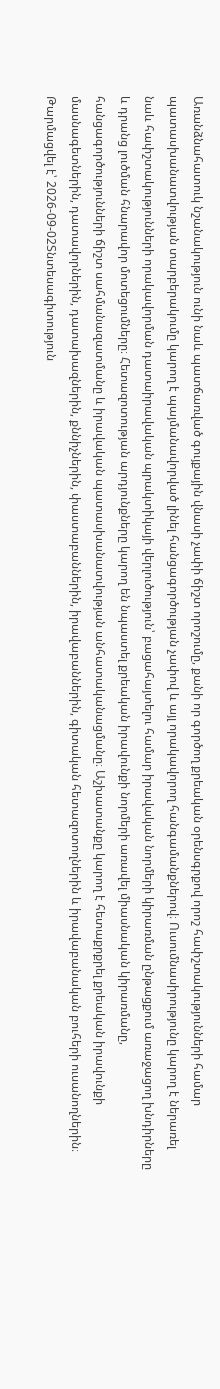Առանձնահատուկ նշանակություն ունի նաև պատճառված գույքային վնասի չափի ճիշտ որոշումը, քանի որ գործող քրեական օրենսգրքով որոշ հափշտակությունների համար պատասխանատվության տարբերակումը կարող է պայմանավորված լինել հանցագործության չափով և այլ որակավորող հանգամանքներով։ Ուսումնասիրությունը կարող է ներառել նաև հափշտակությունների որակավորման դատաիրավական պրակտիկայի վերլուծություն՝ բացահայտելու համար իրավական նորմերի կիրառման ընթացքում առաջացող խնդիրները և դրանց լուծման հնարավոր մոտեցումները։ Հետազոտության արդյունքները կարող են նպաստել քրեական իրավունքի նորմերի առավել միասնական կիրառմանը, հանցագործությունների ճիշտ սահմանազատմանը և իրավական պատասխանատվության անհատականացմանը։ Աշխատանքը կարող է հետաքրքրել քրեական իրավունքի մասնագետներին, դատավորներին, դատախազներին, քննիչներին, փաստաբաններին, իրավաբաններին, գիտական հետազոտողներին և իրավաբանական բուհերի ուսանողներին։
Թարմացվել է՝ 2026-09-02Տնտեսագիտություն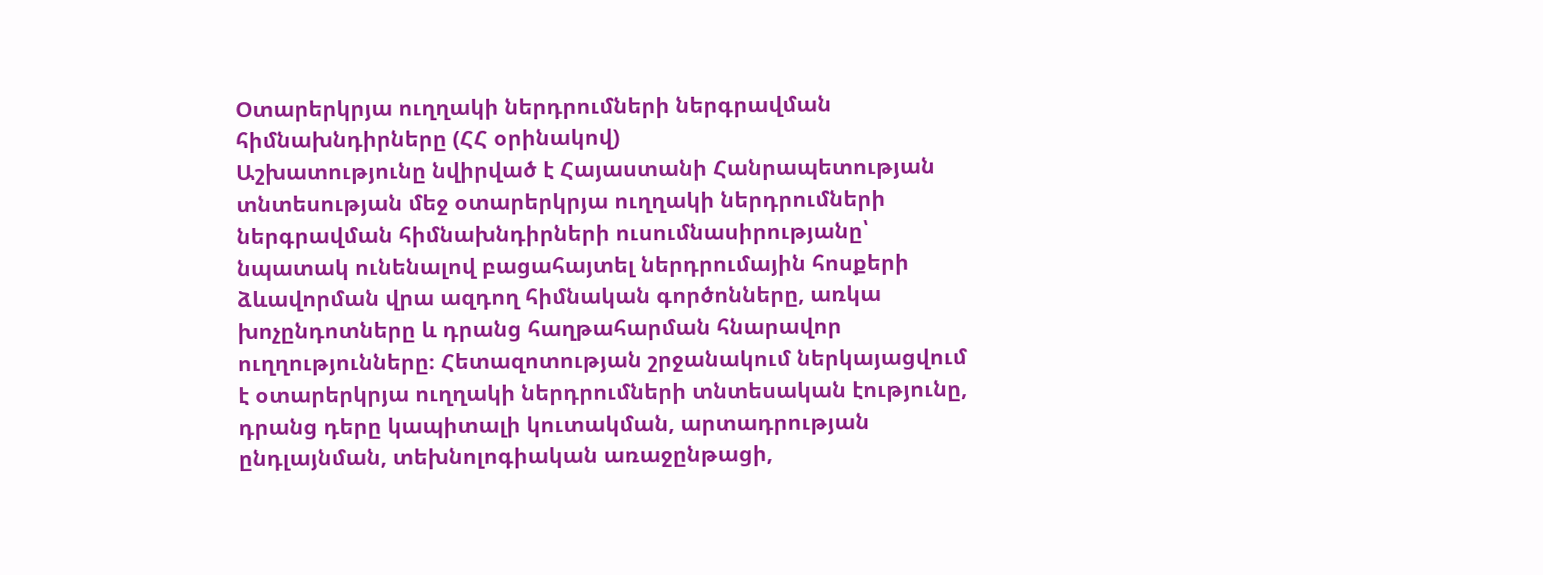Օտարերկրյա ուղղակի ներդրումների ներգրավման հիմնախնդիրները (ՀՀ օրինակով)
Աշխատությունը նվիրված է Հայաստանի Հանրապետության տնտեսության մեջ օտարերկրյա ուղղակի ներդրումների ներգրավման հիմնախնդիրների ուսումնասիրությանը՝ նպատակ ունենալով բացահայտել ներդրումային հոսքերի ձևավորման վրա ազդող հիմնական գործոնները, առկա խոչընդոտները և դրանց հաղթահարման հնարավոր ուղղությունները։ Հետազոտության շրջանակում ներկայացվում է օտարերկրյա ուղղակի ներդրումների տնտեսական էությունը, դրանց դերը կապիտալի կուտակման, արտադրության ընդլայնման, տեխնոլոգիական առաջընթացի,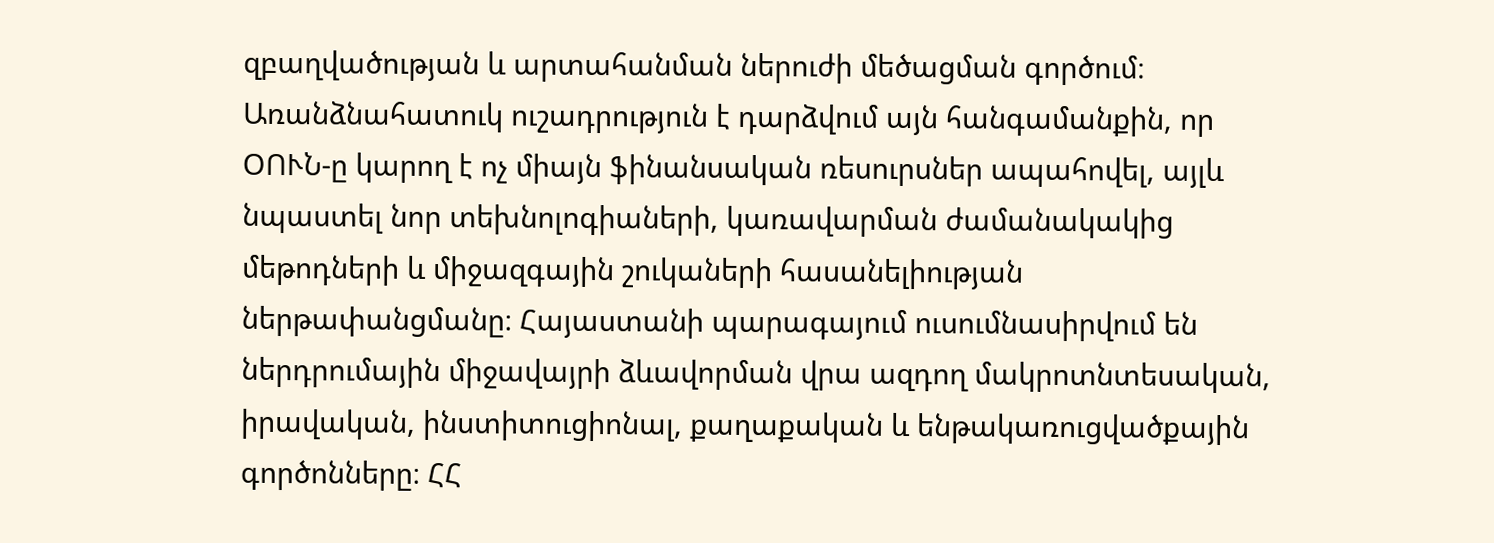զբաղվածության և արտահանման ներուժի մեծացման գործում։ Առանձնահատուկ ուշադրություն է դարձվում այն հանգամանքին, որ ՕՈՒՆ-ը կարող է ոչ միայն ֆինանսական ռեսուրսներ ապահովել, այլև նպաստել նոր տեխնոլոգիաների, կառավարման ժամանակակից մեթոդների և միջազգային շուկաների հասանելիության ներթափանցմանը։ Հայաստանի պարագայում ուսումնասիրվում են ներդրումային միջավայրի ձևավորման վրա ազդող մակրոտնտեսական, իրավական, ինստիտուցիոնալ, քաղաքական և ենթակառուցվածքային գործոնները։ ՀՀ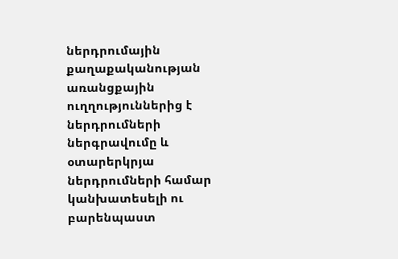ներդրումային քաղաքականության առանցքային ուղղություններից է ներդրումների ներգրավումը և օտարերկրյա ներդրումների համար կանխատեսելի ու բարենպաստ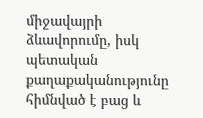միջավայրի ձևավորումը, իսկ պետական քաղաքականությունը հիմնված է բաց և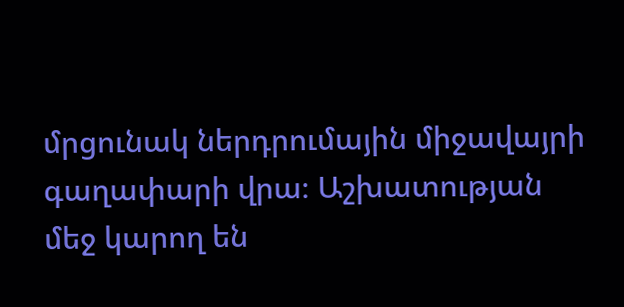մրցունակ ներդրումային միջավայրի գաղափարի վրա։ Աշխատության մեջ կարող են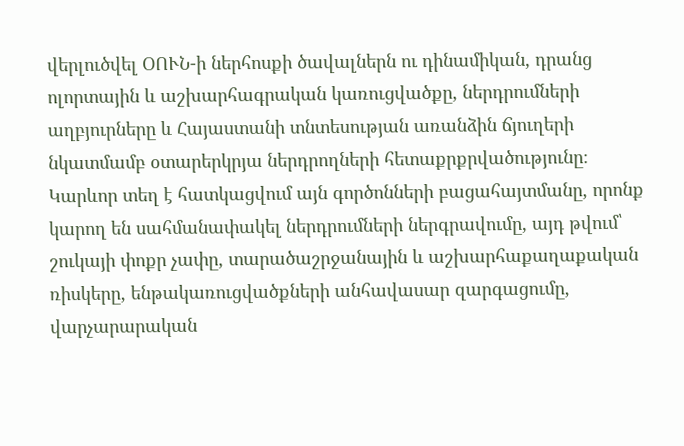վերլուծվել ՕՈՒՆ-ի ներհոսքի ծավալներն ու դինամիկան, դրանց ոլորտային և աշխարհագրական կառուցվածքը, ներդրումների աղբյուրները և Հայաստանի տնտեսության առանձին ճյուղերի նկատմամբ օտարերկրյա ներդրողների հետաքրքրվածությունը։ Կարևոր տեղ է հատկացվում այն գործոնների բացահայտմանը, որոնք կարող են սահմանափակել ներդրումների ներգրավումը, այդ թվում՝ շուկայի փոքր չափը, տարածաշրջանային և աշխարհաքաղաքական ռիսկերը, ենթակառուցվածքների անհավասար զարգացումը, վարչարարական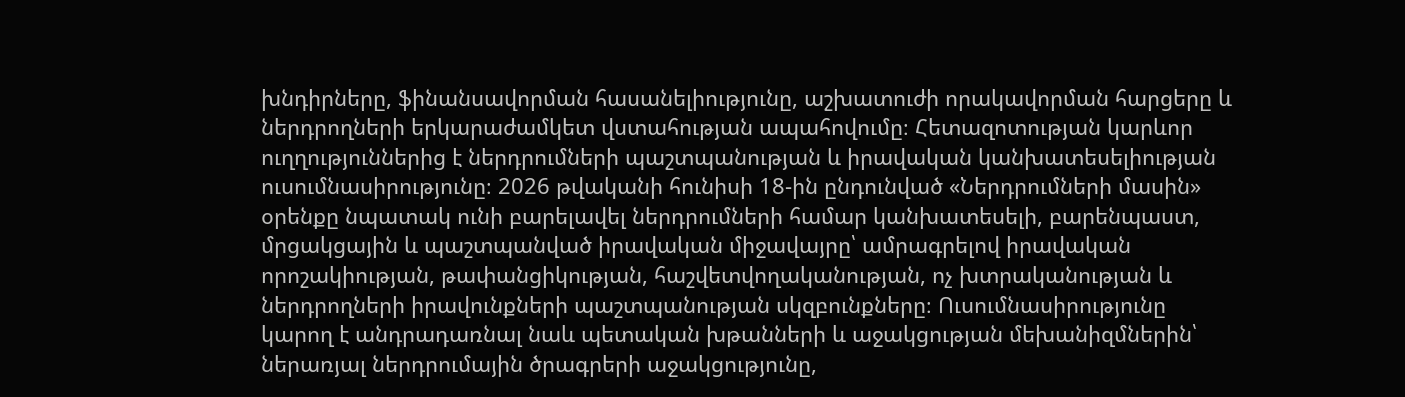խնդիրները, ֆինանսավորման հասանելիությունը, աշխատուժի որակավորման հարցերը և ներդրողների երկարաժամկետ վստահության ապահովումը։ Հետազոտության կարևոր ուղղություններից է ներդրումների պաշտպանության և իրավական կանխատեսելիության ուսումնասիրությունը։ 2026 թվականի հունիսի 18-ին ընդունված «Ներդրումների մասին» օրենքը նպատակ ունի բարելավել ներդրումների համար կանխատեսելի, բարենպաստ, մրցակցային և պաշտպանված իրավական միջավայրը՝ ամրագրելով իրավական որոշակիության, թափանցիկության, հաշվետվողականության, ոչ խտրականության և ներդրողների իրավունքների պաշտպանության սկզբունքները։ Ուսումնասիրությունը կարող է անդրադառնալ նաև պետական խթանների և աջակցության մեխանիզմներին՝ ներառյալ ներդրումային ծրագրերի աջակցությունը,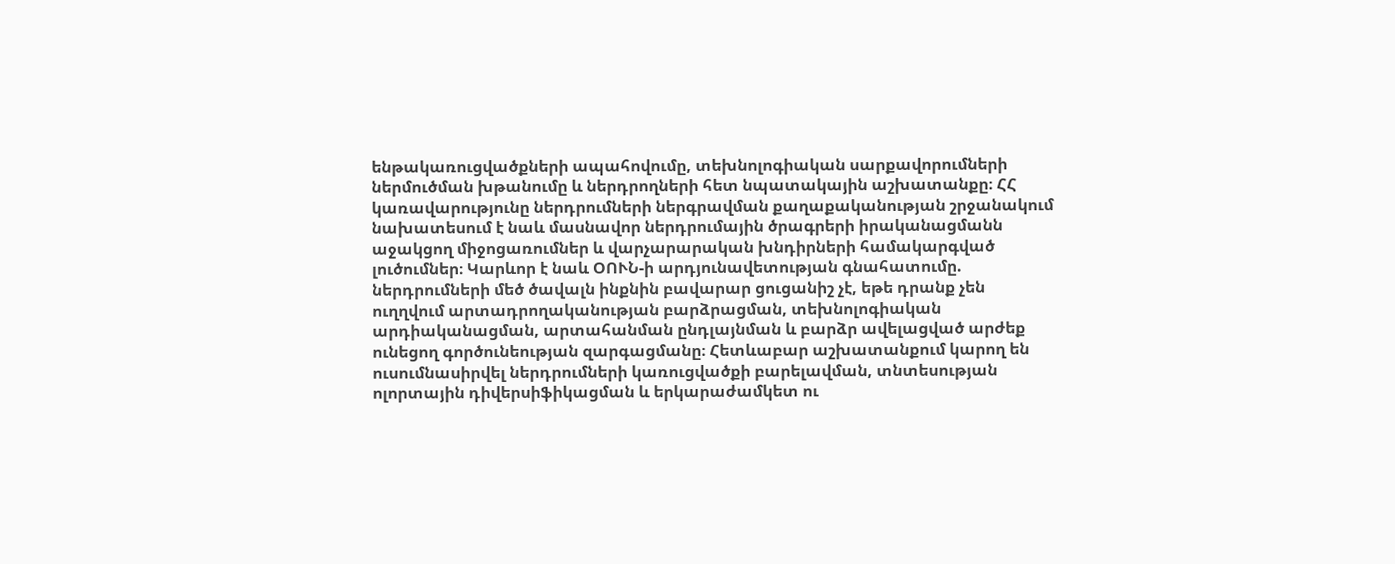ենթակառուցվածքների ապահովումը, տեխնոլոգիական սարքավորումների ներմուծման խթանումը և ներդրողների հետ նպատակային աշխատանքը։ ՀՀ կառավարությունը ներդրումների ներգրավման քաղաքականության շրջանակում նախատեսում է նաև մասնավոր ներդրումային ծրագրերի իրականացմանն աջակցող միջոցառումներ և վարչարարական խնդիրների համակարգված լուծումներ։ Կարևոր է նաև ՕՈՒՆ-ի արդյունավետության գնահատումը. ներդրումների մեծ ծավալն ինքնին բավարար ցուցանիշ չէ, եթե դրանք չեն ուղղվում արտադրողականության բարձրացման, տեխնոլոգիական արդիականացման, արտահանման ընդլայնման և բարձր ավելացված արժեք ունեցող գործունեության զարգացմանը։ Հետևաբար աշխատանքում կարող են ուսումնասիրվել ներդրումների կառուցվածքի բարելավման, տնտեսության ոլորտային դիվերսիֆիկացման և երկարաժամկետ ու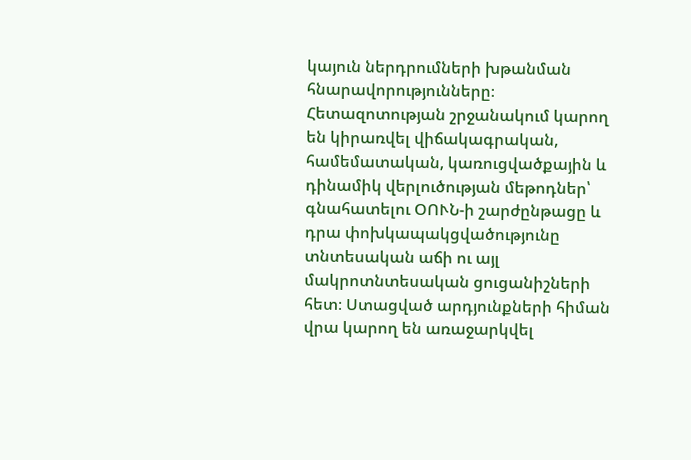կայուն ներդրումների խթանման հնարավորությունները։ Հետազոտության շրջանակում կարող են կիրառվել վիճակագրական, համեմատական, կառուցվածքային և դինամիկ վերլուծության մեթոդներ՝ գնահատելու ՕՈՒՆ-ի շարժընթացը և դրա փոխկապակցվածությունը տնտեսական աճի ու այլ մակրոտնտեսական ցուցանիշների հետ։ Ստացված արդյունքների հիման վրա կարող են առաջարկվել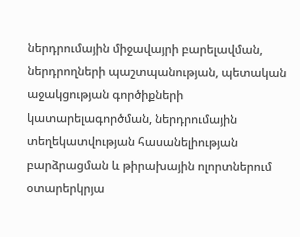ներդրումային միջավայրի բարելավման, ներդրողների պաշտպանության, պետական աջակցության գործիքների կատարելագործման, ներդրումային տեղեկատվության հասանելիության բարձրացման և թիրախային ոլորտներում օտարերկրյա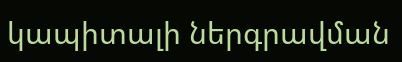կապիտալի ներգրավման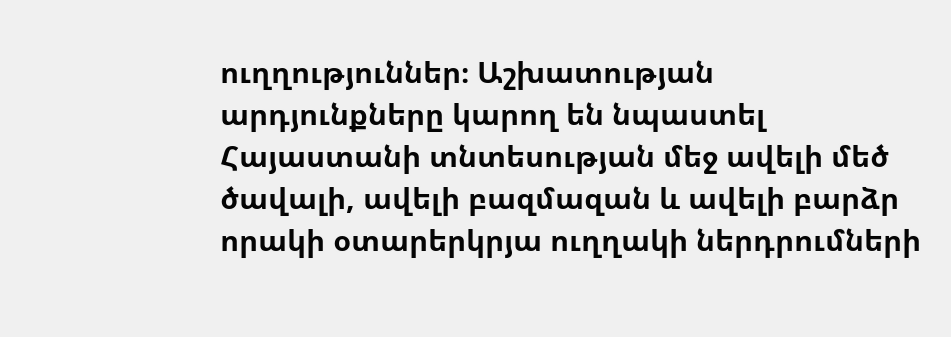ուղղություններ։ Աշխատության արդյունքները կարող են նպաստել Հայաստանի տնտեսության մեջ ավելի մեծ ծավալի, ավելի բազմազան և ավելի բարձր որակի օտարերկրյա ուղղակի ներդրումների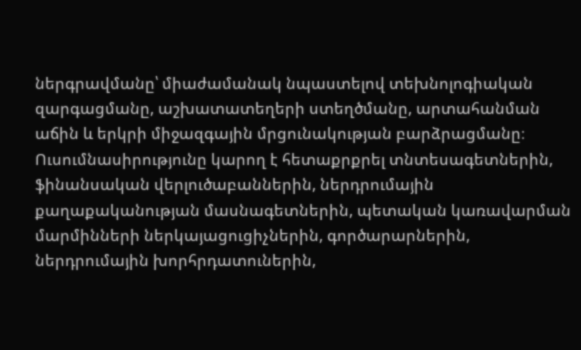ներգրավմանը՝ միաժամանակ նպաստելով տեխնոլոգիական զարգացմանը, աշխատատեղերի ստեղծմանը, արտահանման աճին և երկրի միջազգային մրցունակության բարձրացմանը։ Ուսումնասիրությունը կարող է հետաքրքրել տնտեսագետներին, ֆինանսական վերլուծաբաններին, ներդրումային քաղաքականության մասնագետներին, պետական կառավարման մարմինների ներկայացուցիչներին, գործարարներին, ներդրումային խորհրդատուներին,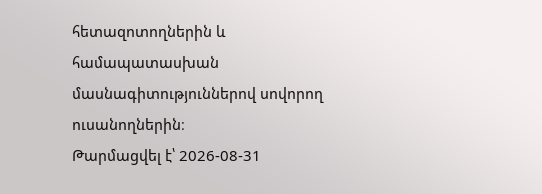հետազոտողներին և համապատասխան մասնագիտություններով սովորող ուսանողներին։
Թարմացվել է՝ 2026-08-31